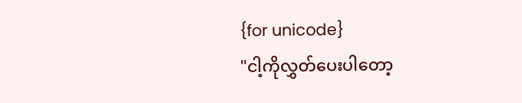{for unicode}
"ငါ့ကိုလွှတ်ပေးပါတော့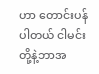ဟာ တောင်းပန်ပါတယ် ငါမင်းတို့နဲ့ဘာအ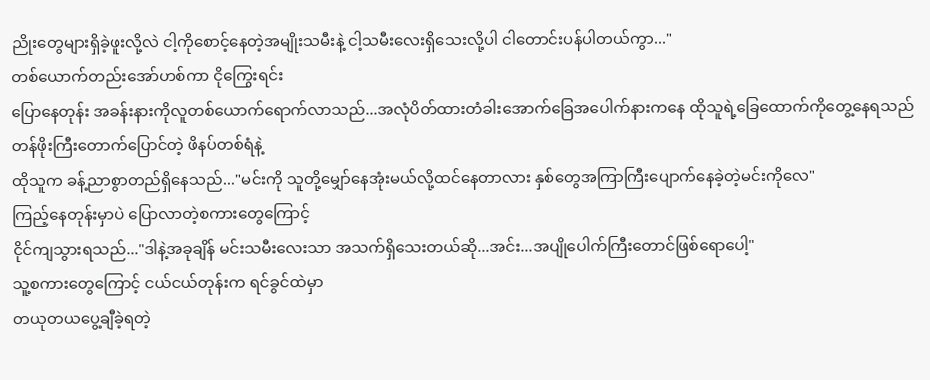ညိုးတွေများရှိခဲ့ဖူးလို့လဲ ငါ့ကိုစောင့်နေတဲ့အမျိုးသမီးနဲ့ ငါ့သမီးလေးရှိသေးလို့ပါ ငါတောင်းပန်ပါတယ်ကွာ..."
တစ်ယောက်တည်းအော်ဟစ်ကာ ငိုကြွေးရင်း
ပြောနေတုန်း အခန်းနားကိုလူတစ်ယောက်ရောက်လာသည်...အလုံပိတ်ထားတံခါးအောက်ခြေအပေါက်နားကနေ ထိုသူရဲ့ခြေထောက်ကိုတွေ့နေရသည်
တန်ဖိုးကြီးတောက်ပြောင်တဲ့ ဖိနပ်တစ်ရံနဲ့
ထိုသူက ခန့်ညာစွာတည်ရှိနေသည်..."မင်းကို သူတို့မျှော်နေအုံးမယ်လို့ထင်နေတာလား နှစ်တွေအကြာကြီးပျောက်နေခဲ့တဲ့မင်းကိုလေ"
ကြည့်နေတုန်းမှာပဲ ပြောလာတဲ့စကားတွေကြောင့်
ငိုင်ကျသွားရသည်..."ဒါနဲ့အခုချိန် မင်းသမီးလေးသာ အသက်ရှိသေးတယ်ဆို...အင်း...အပျိုပေါက်ကြီးတောင်ဖြစ်ရောပေါ့"
သူ့စကားတွေကြောင့် ငယ်ငယ်တုန်းက ရင်ခွင်ထဲမှာ
တယုတယပွေ့ချီခဲ့ရတဲ့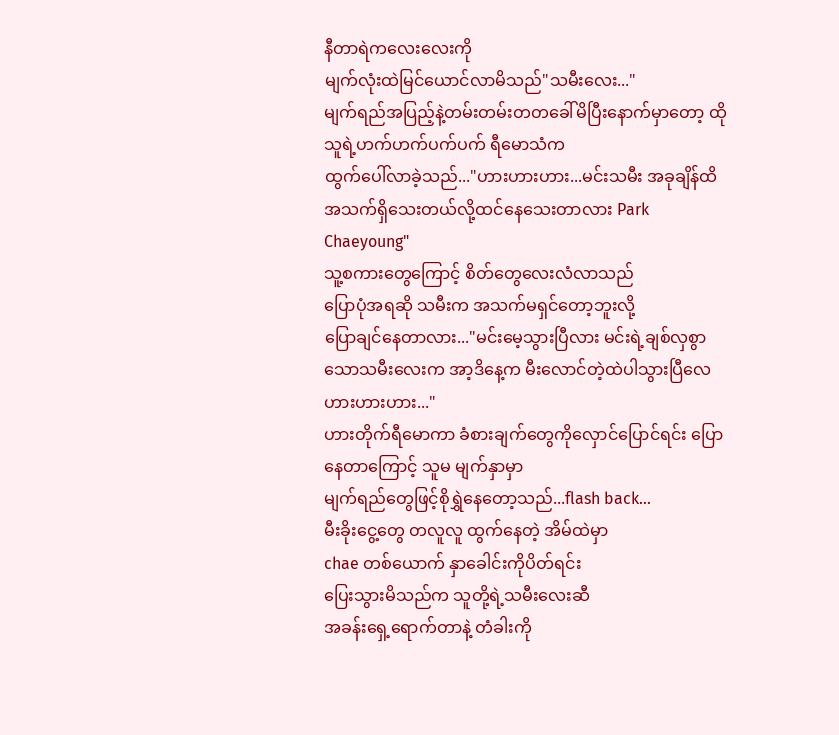နီတာရဲကလေးလေးကို
မျက်လုံးထဲမြင်ယောင်လာမိသည်"သမီးလေး..."
မျက်ရည်အပြည့်နဲ့တမ်းတမ်းတတခေါ်မိပြီးနောက်မှာတော့ ထိုသူရဲ့ဟက်ဟက်ပက်ပက် ရီမောသံက
ထွက်ပေါ်လာခဲ့သည်..."ဟားဟားဟား...မင်းသမီး အခုချိန်ထိအသက်ရှိသေးတယ်လို့ထင်နေသေးတာလား Park Chaeyoung"
သူ့စကားတွေကြောင့် စိတ်တွေလေးလံလာသည်
ပြောပုံအရဆို သမီးက အသက်မရှင်တော့ဘူးလို့
ပြောချင်နေတာလား..."မင်းမေ့သွားပြီလား မင်းရဲ့ချစ်လှစွာသောသမီးလေးက အာ့ဒိနေ့က မီးလောင်တဲ့ထဲပါသွားပြီလေ ဟားဟားဟား..."
ဟားတိုက်ရီမောကာ ခံစားချက်တွေကိုလှောင်ပြောင်ရင်း ပြောနေတာကြောင့် သူမ မျက်နှာမှာ
မျက်ရည်တွေဖြင့်စိုရွှဲနေတော့သည်...flash back...
မီးခိုးငွေ့တွေ တလူလူ ထွက်နေတဲ့ အိမ်ထဲမှာ
chae တစ်ယောက် နှာခေါင်းကိုပိတ်ရင်း
ပြေးသွားမိသည်က သူတို့ရဲ့သမီးလေးဆီ
အခန်းရှေ့ရောက်တာနဲ့ တံခါးကို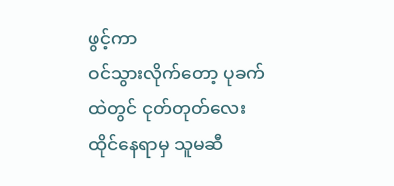ဖွင့်ကာ
ဝင်သွားလိုက်တော့ ပုခက်ထဲတွင် ငုတ်တုတ်လေး
ထိုင်နေရာမှ သူမဆီ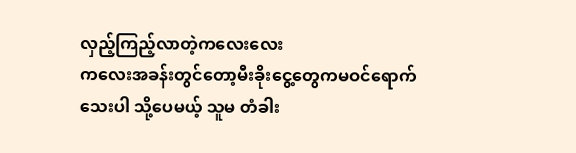လှည့်ကြည့်လာတဲ့ကလေးလေး
ကလေးအခန်းတွင်တော့မီးခိုးငွေ့တွေကမဝင်ရောက်သေးပါ သို့ပေမယ့် သူမ တံခါး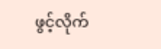ဖွင့်လိုက်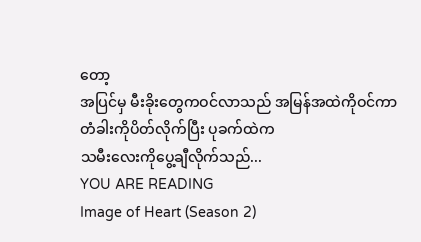တော့
အပြင်မှ မီးခိုးတွေကဝင်လာသည် အမြန်အထဲကိုဝင်ကာတံခါးကိုပိတ်လိုက်ပြီး ပုခက်ထဲက
သမီးလေးကိုပွေ့ချီလိုက်သည်...
YOU ARE READING
Image of Heart (Season 2)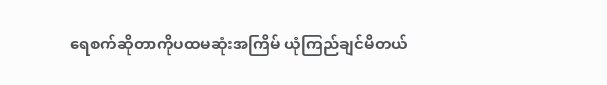ရေစက်ဆိုတာကိုပထမဆုံးအကြိမ် ယုံကြည်ချင်မိတယ်